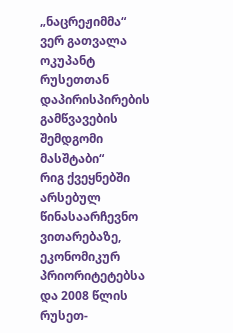„ნაცრეჟიმმა“ ვერ გათვალა ოკუპანტ რუსეთთან დაპირისპირების გამწვავების შემდგომი მასშტაბი“
რიგ ქვეყნებში არსებულ წინასაარჩევნო ვითარებაზე, ეკონომიკურ პრიორიტეტებსა და 2008 წლის რუსეთ-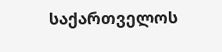საქართველოს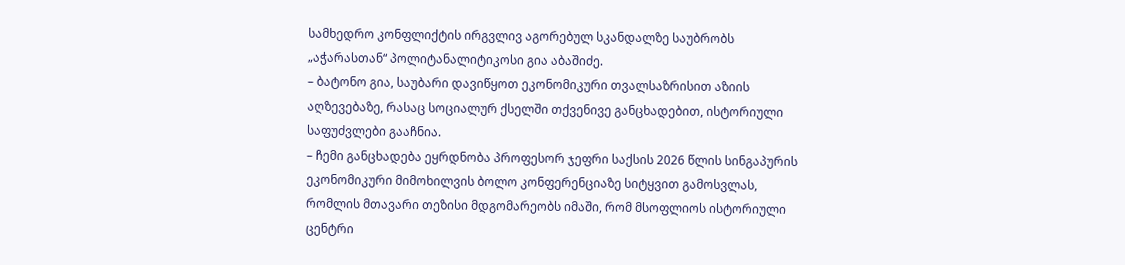სამხედრო კონფლიქტის ირგვლივ აგორებულ სკანდალზე საუბრობს „აჭარასთან“ პოლიტანალიტიკოსი გია აბაშიძე.
– ბატონო გია, საუბარი დავიწყოთ ეკონომიკური თვალსაზრისით აზიის აღზევებაზე, რასაც სოციალურ ქსელში თქვენივე განცხადებით, ისტორიული საფუძვლები გააჩნია.
– ჩემი განცხადება ეყრდნობა პროფესორ ჯეფრი საქსის 2026 წლის სინგაპურის ეკონომიკური მიმოხილვის ბოლო კონფერენციაზე სიტყვით გამოსვლას, რომლის მთავარი თეზისი მდგომარეობს იმაში, რომ მსოფლიოს ისტორიული ცენტრი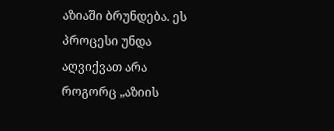აზიაში ბრუნდება. ეს პროცესი უნდა აღვიქვათ არა როგორც „აზიის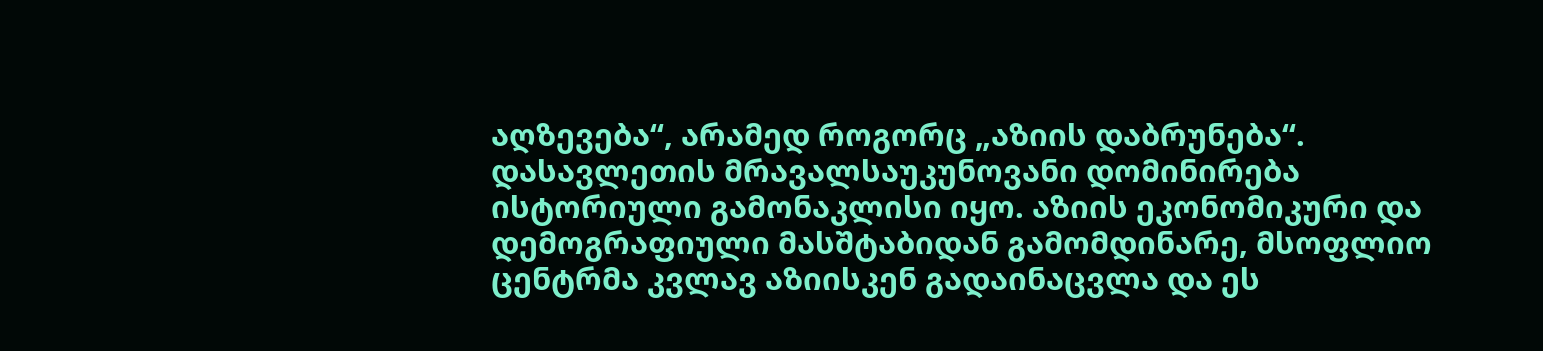აღზევება“, არამედ როგორც „აზიის დაბრუნება“. დასავლეთის მრავალსაუკუნოვანი დომინირება ისტორიული გამონაკლისი იყო. აზიის ეკონომიკური და დემოგრაფიული მასშტაბიდან გამომდინარე, მსოფლიო ცენტრმა კვლავ აზიისკენ გადაინაცვლა და ეს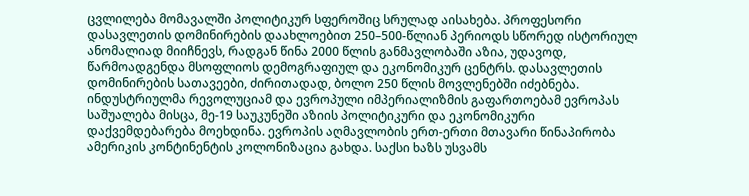ცვლილება მომავალში პოლიტიკურ სფეროშიც სრულად აისახება. პროფესორი დასავლეთის დომინირების დაახლოებით 250–500-წლიან პერიოდს სწორედ ისტორიულ ანომალიად მიიჩნევს, რადგან წინა 2000 წლის განმავლობაში აზია, უდავოდ, წარმოადგენდა მსოფლიოს დემოგრაფიულ და ეკონომიკურ ცენტრს. დასავლეთის დომინირების სათავეები, ძირითადად, ბოლო 250 წლის მოვლენებში იძებნება. ინდუსტრიულმა რევოლუციამ და ევროპული იმპერიალიზმის გაფართოებამ ევროპას საშუალება მისცა, მე-19 საუკუნეში აზიის პოლიტიკური და ეკონომიკური დაქვემდებარება მოეხდინა. ევროპის აღმავლობის ერთ-ერთი მთავარი წინაპირობა ამერიკის კონტინენტის კოლონიზაცია გახდა. საქსი ხაზს უსვამს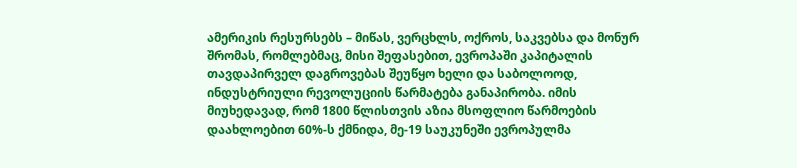ამერიკის რესურსებს – მიწას, ვერცხლს, ოქროს, საკვებსა და მონურ შრომას, რომლებმაც, მისი შეფასებით, ევროპაში კაპიტალის თავდაპირველ დაგროვებას შეუწყო ხელი და საბოლოოდ, ინდუსტრიული რევოლუციის წარმატება განაპირობა. იმის მიუხედავად, რომ 1800 წლისთვის აზია მსოფლიო წარმოების დაახლოებით 60%-ს ქმნიდა, მე-19 საუკუნეში ევროპულმა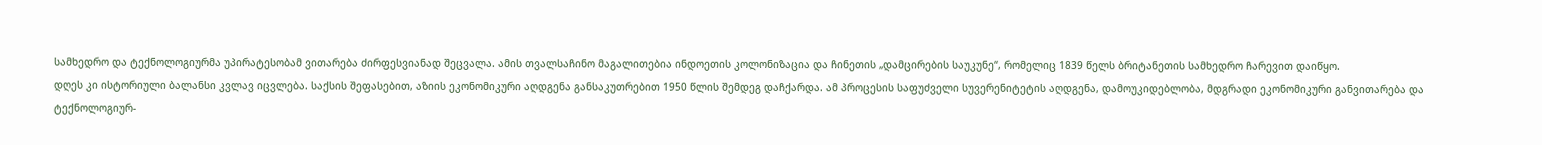სამხედრო და ტექნოლოგიურმა უპირატესობამ ვითარება ძირფესვიანად შეცვალა. ამის თვალსაჩინო მაგალითებია ინდოეთის კოლონიზაცია და ჩინეთის „დამცირების საუკუნე“, რომელიც 1839 წელს ბრიტანეთის სამხედრო ჩარევით დაიწყო.
დღეს კი ისტორიული ბალანსი კვლავ იცვლება. საქსის შეფასებით, აზიის ეკონომიკური აღდგენა განსაკუთრებით 1950 წლის შემდეგ დაჩქარდა. ამ პროცესის საფუძველი სუვერენიტეტის აღდგენა, დამოუკიდებლობა, მდგრადი ეკონომიკური განვითარება და ტექნოლოგიურ-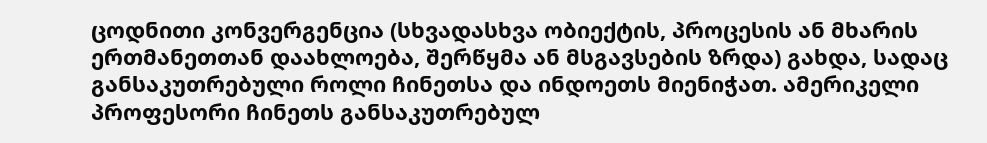ცოდნითი კონვერგენცია (სხვადასხვა ობიექტის, პროცესის ან მხარის ერთმანეთთან დაახლოება, შერწყმა ან მსგავსების ზრდა) გახდა, სადაც განსაკუთრებული როლი ჩინეთსა და ინდოეთს მიენიჭათ. ამერიკელი პროფესორი ჩინეთს განსაკუთრებულ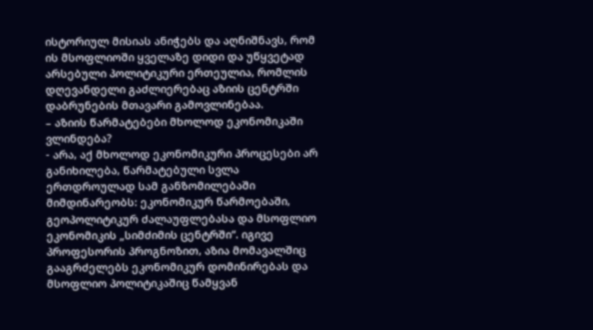ისტორიულ მისიას ანიჭებს და აღნიშნავს, რომ ის მსოფლიოში ყველაზე დიდი და უწყვეტად არსებული პოლიტიკური ერთეულია, რომლის დღევანდელი გაძლიერებაც აზიის ცენტრში დაბრუნების მთავარი გამოვლინებაა.
– აზიის წარმატებები მხოლოდ ეკონომიკაში ვლინდება?
- არა, აქ მხოლოდ ეკონომიკური პროცესები არ განიხილება, წარმატებული სვლა ერთდროულად სამ განზომილებაში მიმდინარეობს: ეკონომიკურ წარმოებაში, გეოპოლიტიკურ ძალაუფლებასა და მსოფლიო ეკონომიკის „სიმძიმის ცენტრში“. იგივე პროფესორის პროგნოზით, აზია მომავალშიც გააგრძელებს ეკონომიკურ დომინირებას და მსოფლიო პოლიტიკაშიც წამყვან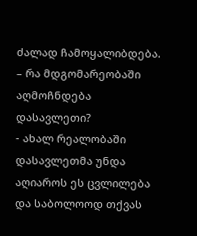ძალად ჩამოყალიბდება.
– რა მდგომარეობაში აღმოჩნდება დასავლეთი?
- ახალ რეალობაში დასავლეთმა უნდა აღიაროს ეს ცვლილება და საბოლოოდ თქვას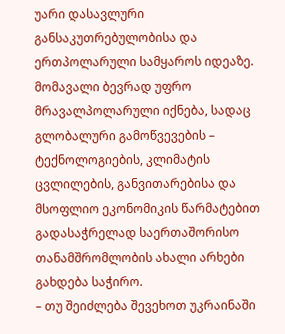უარი დასავლური განსაკუთრებულობისა და ერთპოლარული სამყაროს იდეაზე. მომავალი ბევრად უფრო მრავალპოლარული იქნება, სადაც გლობალური გამოწვევების – ტექნოლოგიების, კლიმატის ცვლილების, განვითარებისა და მსოფლიო ეკონომიკის წარმატებით გადასაჭრელად საერთაშორისო თანამშრომლობის ახალი არხები გახდება საჭირო.
– თუ შეიძლება შევეხოთ უკრაინაში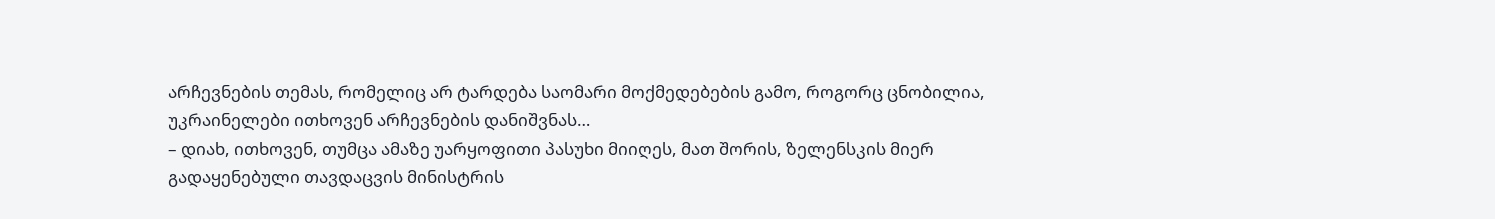არჩევნების თემას, რომელიც არ ტარდება საომარი მოქმედებების გამო, როგორც ცნობილია, უკრაინელები ითხოვენ არჩევნების დანიშვნას…
– დიახ, ითხოვენ, თუმცა ამაზე უარყოფითი პასუხი მიიღეს, მათ შორის, ზელენსკის მიერ გადაყენებული თავდაცვის მინისტრის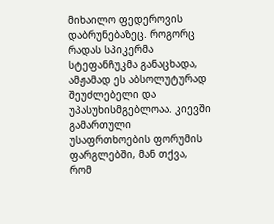მიხაილო ფედეროვის დაბრუნებაზეც. როგორც რადას სპიკერმა სტეფანჩუკმა განაცხადა, ამჟამად ეს აბსოლუტურად შეუძლებელი და უპასუხისმგებლოაა. კიევში გამართული უსაფრთხოების ფორუმის ფარგლებში, მან თქვა, რომ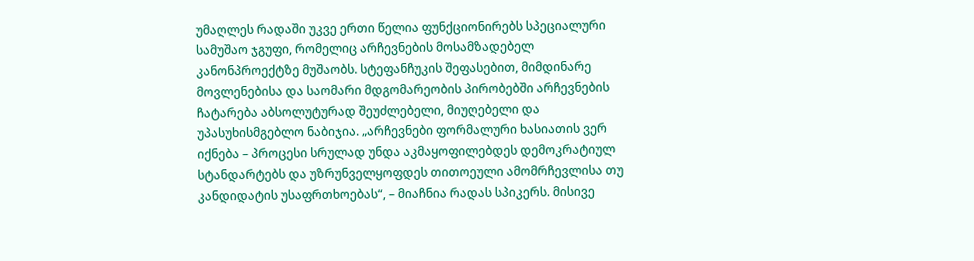უმაღლეს რადაში უკვე ერთი წელია ფუნქციონირებს სპეციალური სამუშაო ჯგუფი, რომელიც არჩევნების მოსამზადებელ კანონპროექტზე მუშაობს. სტეფანჩუკის შეფასებით, მიმდინარე მოვლენებისა და საომარი მდგომარეობის პირობებში არჩევნების ჩატარება აბსოლუტურად შეუძლებელი, მიუღებელი და უპასუხისმგებლო ნაბიჯია. „არჩევნები ფორმალური ხასიათის ვერ იქნება – პროცესი სრულად უნდა აკმაყოფილებდეს დემოკრატიულ სტანდარტებს და უზრუნველყოფდეს თითოეული ამომრჩევლისა თუ კანდიდატის უსაფრთხოებას“, – მიაჩნია რადას სპიკერს. მისივე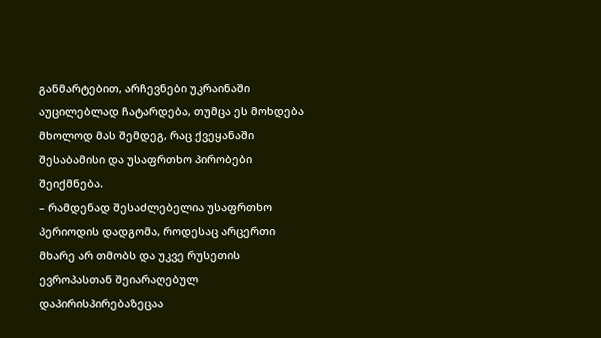განმარტებით, არჩევნები უკრაინაში აუცილებლად ჩატარდება, თუმცა ეს მოხდება მხოლოდ მას შემდეგ, რაც ქვეყანაში შესაბამისი და უსაფრთხო პირობები შეიქმნება.
– რამდენად შესაძლებელია უსაფრთხო პერიოდის დადგომა, როდესაც არცერთი მხარე არ თმობს და უკვე რუსეთის ევროპასთან შეიარაღებულ დაპირისპირებაზეცაა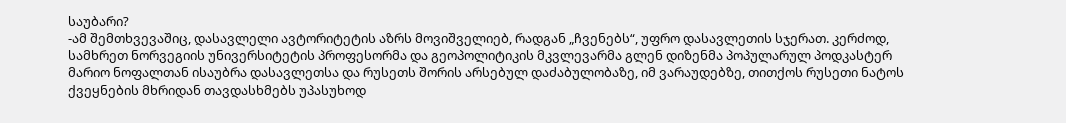საუბარი?
-ამ შემთხვევაშიც, დასავლელი ავტორიტეტის აზრს მოვიშველიებ, რადგან „ჩვენებს“, უფრო დასავლეთის სჯერათ. კერძოდ, სამხრეთ ნორვეგიის უნივერსიტეტის პროფესორმა და გეოპოლიტიკის მკვლევარმა გლენ დიზენმა პოპულარულ პოდკასტერ მარიო ნოფალთან ისაუბრა დასავლეთსა და რუსეთს შორის არსებულ დაძაბულობაზე, იმ ვარაუდებზე, თითქოს რუსეთი ნატოს ქვეყნების მხრიდან თავდასხმებს უპასუხოდ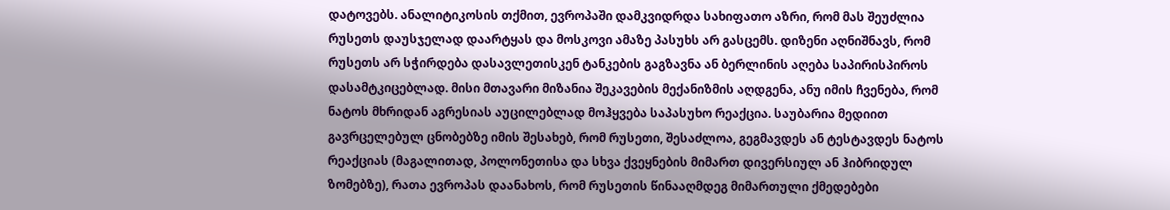დატოვებს. ანალიტიკოსის თქმით, ევროპაში დამკვიდრდა სახიფათო აზრი, რომ მას შეუძლია რუსეთს დაუსჯელად დაარტყას და მოსკოვი ამაზე პასუხს არ გასცემს. დიზენი აღნიშნავს, რომ რუსეთს არ სჭირდება დასავლეთისკენ ტანკების გაგზავნა ან ბერლინის აღება საპირისპიროს დასამტკიცებლად. მისი მთავარი მიზანია შეკავების მექანიზმის აღდგენა, ანუ იმის ჩვენება, რომ ნატოს მხრიდან აგრესიას აუცილებლად მოჰყვება საპასუხო რეაქცია. საუბარია მედიით გავრცელებულ ცნობებზე იმის შესახებ, რომ რუსეთი, შესაძლოა, გეგმავდეს ან ტესტავდეს ნატოს რეაქციას (მაგალითად, პოლონეთისა და სხვა ქვეყნების მიმართ დივერსიულ ან ჰიბრიდულ ზომებზე), რათა ევროპას დაანახოს, რომ რუსეთის წინააღმდეგ მიმართული ქმედებები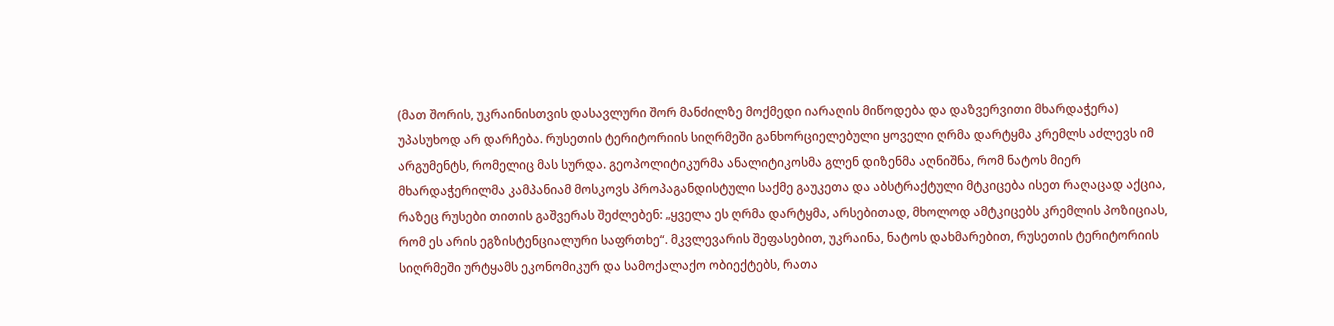(მათ შორის, უკრაინისთვის დასავლური შორ მანძილზე მოქმედი იარაღის მიწოდება და დაზვერვითი მხარდაჭერა) უპასუხოდ არ დარჩება. რუსეთის ტერიტორიის სიღრმეში განხორციელებული ყოველი ღრმა დარტყმა კრემლს აძლევს იმ არგუმენტს, რომელიც მას სურდა. გეოპოლიტიკურმა ანალიტიკოსმა გლენ დიზენმა აღნიშნა, რომ ნატოს მიერ მხარდაჭერილმა კამპანიამ მოსკოვს პროპაგანდისტული საქმე გაუკეთა და აბსტრაქტული მტკიცება ისეთ რაღაცად აქცია, რაზეც რუსები თითის გაშვერას შეძლებენ: „ყველა ეს ღრმა დარტყმა, არსებითად, მხოლოდ ამტკიცებს კრემლის პოზიციას, რომ ეს არის ეგზისტენციალური საფრთხე“. მკვლევარის შეფასებით, უკრაინა, ნატოს დახმარებით, რუსეთის ტერიტორიის სიღრმეში ურტყამს ეკონომიკურ და სამოქალაქო ობიექტებს, რათა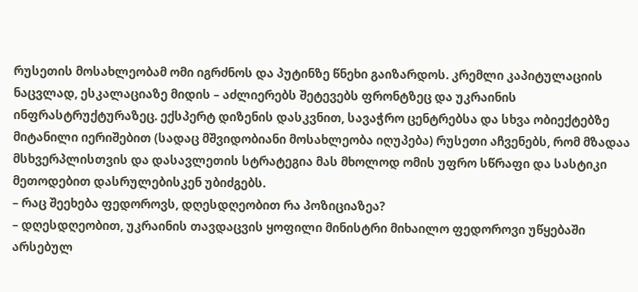რუსეთის მოსახლეობამ ომი იგრძნოს და პუტინზე წნეხი გაიზარდოს. კრემლი კაპიტულაციის ნაცვლად, ესკალაციაზე მიდის – აძლიერებს შეტევებს ფრონტზეც და უკრაინის ინფრასტრუქტურაზეც. ექსპერტ დიზენის დასკვნით, სავაჭრო ცენტრებსა და სხვა ობიექტებზე მიტანილი იერიშებით (სადაც მშვიდობიანი მოსახლეობა იღუპება) რუსეთი აჩვენებს, რომ მზადაა მსხვერპლისთვის და დასავლეთის სტრატეგია მას მხოლოდ ომის უფრო სწრაფი და სასტიკი მეთოდებით დასრულებისკენ უბიძგებს.
– რაც შეეხება ფედოროვს, დღესდღეობით რა პოზიციაზეა?
– დღესდღეობით, უკრაინის თავდაცვის ყოფილი მინისტრი მიხაილო ფედოროვი უწყებაში არსებულ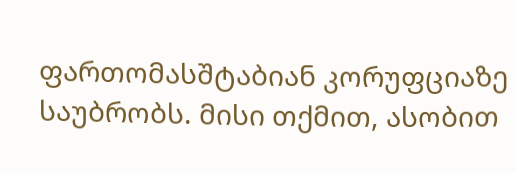ფართომასშტაბიან კორუფციაზე საუბრობს. მისი თქმით, ასობით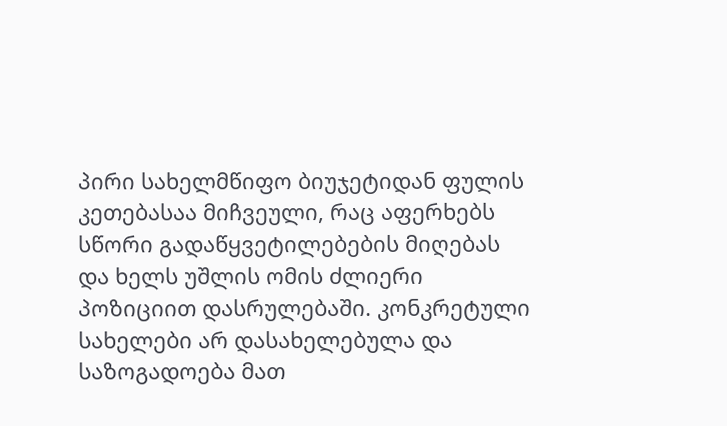პირი სახელმწიფო ბიუჯეტიდან ფულის კეთებასაა მიჩვეული, რაც აფერხებს სწორი გადაწყვეტილებების მიღებას და ხელს უშლის ომის ძლიერი პოზიციით დასრულებაში. კონკრეტული სახელები არ დასახელებულა და საზოგადოება მათ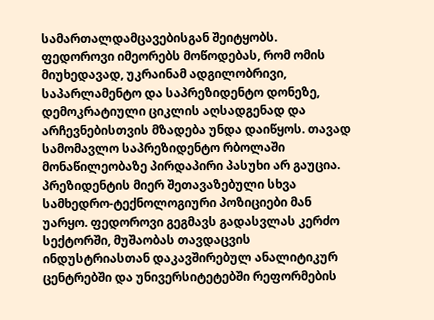სამართალდამცავებისგან შეიტყობს. ფედოროვი იმეორებს მოწოდებას, რომ ომის მიუხედავად, უკრაინამ ადგილობრივი, საპარლამენტო და საპრეზიდენტო დონეზე, დემოკრატიული ციკლის აღსადგენად და არჩევნებისთვის მზადება უნდა დაიწყოს. თავად სამომავლო საპრეზიდენტო რბოლაში მონაწილეობაზე პირდაპირი პასუხი არ გაუცია. პრეზიდენტის მიერ შეთავაზებული სხვა სამხედრო-ტექნოლოგიური პოზიციები მან უარყო. ფედოროვი გეგმავს გადასვლას კერძო სექტორში, მუშაობას თავდაცვის ინდუსტრიასთან დაკავშირებულ ანალიტიკურ ცენტრებში და უნივერსიტეტებში რეფორმების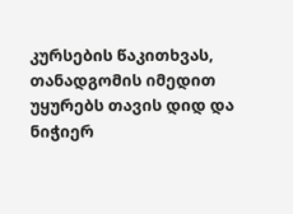კურსების წაკითხვას, თანადგომის იმედით უყურებს თავის დიდ და ნიჭიერ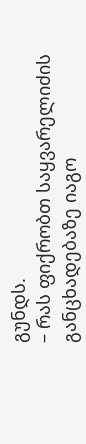გუნდს.
– რას ფიქრობთ საყვარელიძის განცხადებაზე იაგო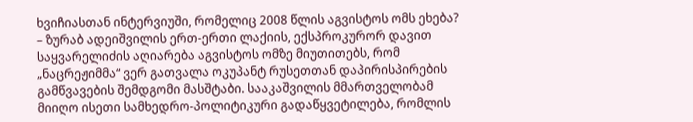ხვიჩიასთან ინტერვიუში, რომელიც 2008 წლის აგვისტოს ომს ეხება?
– ზურაბ ადეიშვილის ერთ-ერთი ლაქიის, ექსპროკურორ დავით საყვარელიძის აღიარება აგვისტოს ომზე მიუთითებს, რომ „ნაცრეჟიმმა“ ვერ გათვალა ოკუპანტ რუსეთთან დაპირისპირების გამწვავების შემდგომი მასშტაბი. სააკაშვილის მმართველობამ მიიღო ისეთი სამხედრო-პოლიტიკური გადაწყვეტილება, რომლის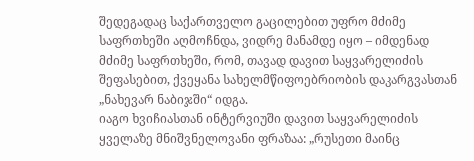შედეგადაც საქართველო გაცილებით უფრო მძიმე საფრთხეში აღმოჩნდა, ვიდრე მანამდე იყო – იმდენად მძიმე საფრთხეში, რომ, თავად დავით საყვარელიძის შეფასებით, ქვეყანა სახელმწიფოებრიობის დაკარგვასთან „ნახევარ ნაბიჯში“ იდგა.
იაგო ხვიჩიასთან ინტერვიუში დავით საყვარელიძის ყველაზე მნიშვნელოვანი ფრაზაა: „რუსეთი მაინც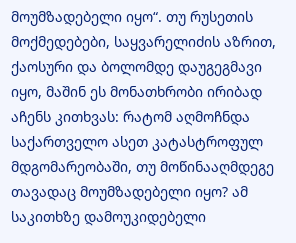მოუმზადებელი იყო“. თუ რუსეთის მოქმედებები, საყვარელიძის აზრით, ქაოსური და ბოლომდე დაუგეგმავი იყო, მაშინ ეს მონათხრობი ირიბად აჩენს კითხვას: რატომ აღმოჩნდა საქართველო ასეთ კატასტროფულ მდგომარეობაში, თუ მოწინააღმდეგე თავადაც მოუმზადებელი იყო? ამ საკითხზე დამოუკიდებელი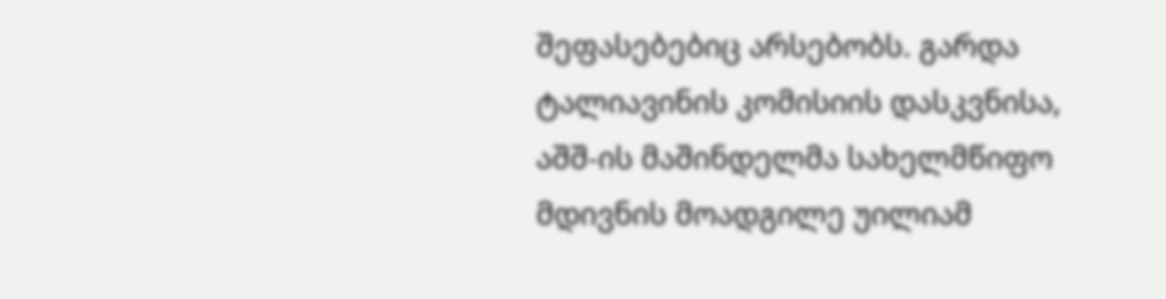შეფასებებიც არსებობს. გარდა ტალიავინის კომისიის დასკვნისა, აშშ-ის მაშინდელმა სახელმწიფო მდივნის მოადგილე უილიამ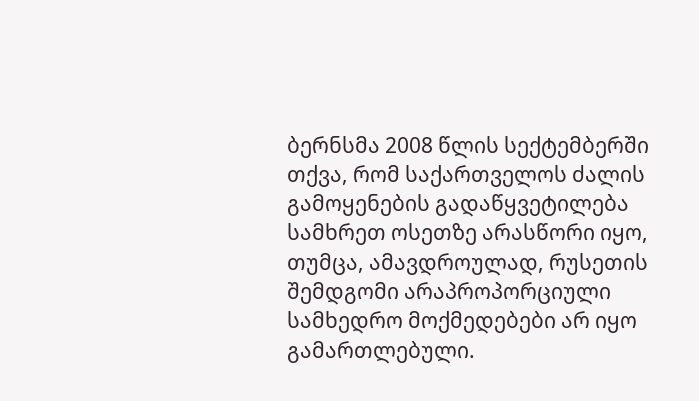ბერნსმა 2008 წლის სექტემბერში თქვა, რომ საქართველოს ძალის გამოყენების გადაწყვეტილება სამხრეთ ოსეთზე არასწორი იყო, თუმცა, ამავდროულად, რუსეთის შემდგომი არაპროპორციული სამხედრო მოქმედებები არ იყო გამართლებული.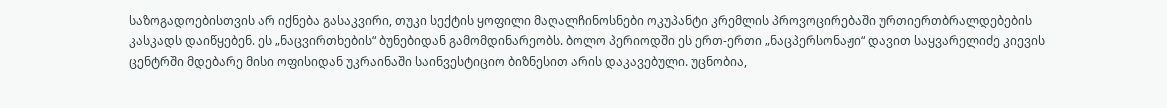საზოგადოებისთვის არ იქნება გასაკვირი, თუკი სექტის ყოფილი მაღალჩინოსნები ოკუპანტი კრემლის პროვოცირებაში ურთიერთბრალდებების კასკადს დაიწყებენ. ეს „ნაცვირთხების“ ბუნებიდან გამომდინარეობს. ბოლო პერიოდში ეს ერთ-ერთი „ნაცპერსონაჟი“ დავით საყვარელიძე კიევის ცენტრში მდებარე მისი ოფისიდან უკრაინაში საინვესტიციო ბიზნესით არის დაკავებული. უცნობია,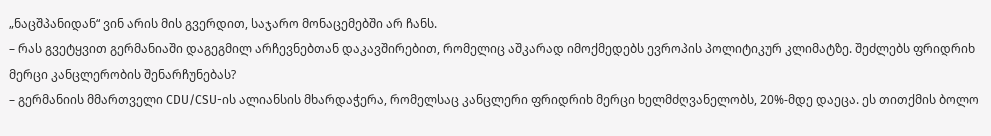„ნაცშპანიდან“ ვინ არის მის გვერდით, საჯარო მონაცემებში არ ჩანს.
– რას გვეტყვით გერმანიაში დაგეგმილ არჩევნებთან დაკავშირებით, რომელიც აშკარად იმოქმედებს ევროპის პოლიტიკურ კლიმატზე. შეძლებს ფრიდრიხ მერცი კანცლერობის შენარჩუნებას?
– გერმანიის მმართველი CDU/CSU-ის ალიანსის მხარდაჭერა, რომელსაც კანცლერი ფრიდრიხ მერცი ხელმძღვანელობს, 20%-მდე დაეცა. ეს თითქმის ბოლო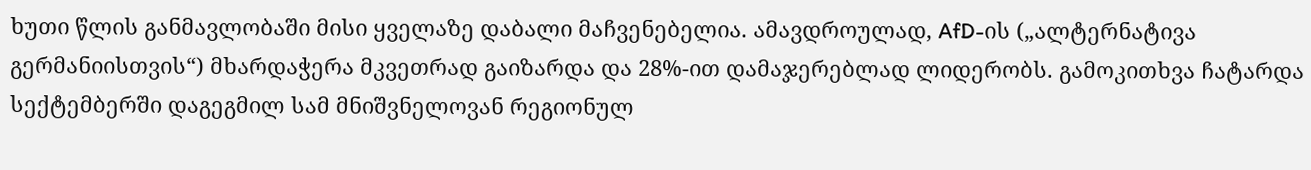ხუთი წლის განმავლობაში მისი ყველაზე დაბალი მაჩვენებელია. ამავდროულად, AfD-ის („ალტერნატივა გერმანიისთვის“) მხარდაჭერა მკვეთრად გაიზარდა და 28%-ით დამაჯერებლად ლიდერობს. გამოკითხვა ჩატარდა სექტემბერში დაგეგმილ სამ მნიშვნელოვან რეგიონულ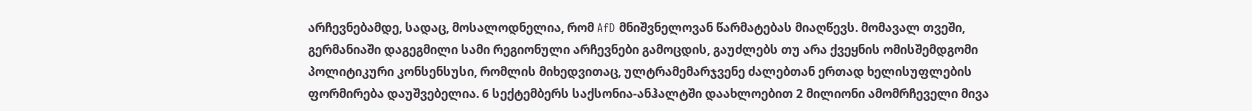არჩევნებამდე, სადაც, მოსალოდნელია, რომ AfD მნიშვნელოვან წარმატებას მიაღწევს. მომავალ თვეში, გერმანიაში დაგეგმილი სამი რეგიონული არჩევნები გამოცდის, გაუძლებს თუ არა ქვეყნის ომისშემდგომი პოლიტიკური კონსენსუსი, რომლის მიხედვითაც, ულტრამემარჯვენე ძალებთან ერთად ხელისუფლების ფორმირება დაუშვებელია. 6 სექტემბერს საქსონია-ანჰალტში დაახლოებით 2 მილიონი ამომრჩეველი მივა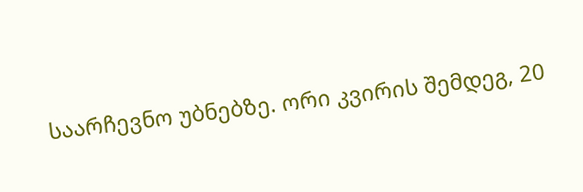საარჩევნო უბნებზე. ორი კვირის შემდეგ, 20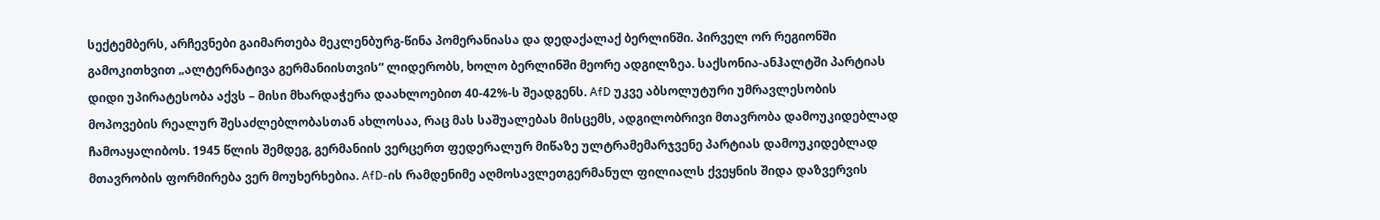სექტემბერს, არჩევნები გაიმართება მეკლენბურგ-წინა პომერანიასა და დედაქალაქ ბერლინში. პირველ ორ რეგიონში გამოკითხვით „ალტერნატივა გერმანიისთვის“ ლიდერობს, ხოლო ბერლინში მეორე ადგილზეა. საქსონია-ანჰალტში პარტიას დიდი უპირატესობა აქვს – მისი მხარდაჭერა დაახლოებით 40-42%-ს შეადგენს. AfD უკვე აბსოლუტური უმრავლესობის მოპოვების რეალურ შესაძლებლობასთან ახლოსაა, რაც მას საშუალებას მისცემს, ადგილობრივი მთავრობა დამოუკიდებლად ჩამოაყალიბოს. 1945 წლის შემდეგ, გერმანიის ვერცერთ ფედერალურ მიწაზე ულტრამემარჯვენე პარტიას დამოუკიდებლად მთავრობის ფორმირება ვერ მოუხერხებია. AfD-ის რამდენიმე აღმოსავლეთგერმანულ ფილიალს ქვეყნის შიდა დაზვერვის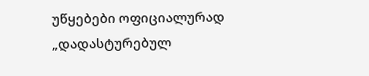უწყებები ოფიციალურად „დადასტურებულ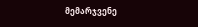მემარჯვენე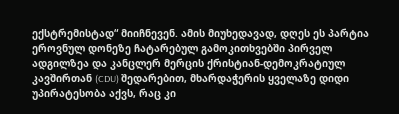ექსტრემისტად“ მიიჩნევენ. ამის მიუხედავად, დღეს ეს პარტია ეროვნულ დონეზე ჩატარებულ გამოკითხვებში პირველ ადგილზეა და კანცლერ მერცის ქრისტიან-დემოკრატიულ კავშირთან (CDU) შედარებით, მხარდაჭერის ყველაზე დიდი უპირატესობა აქვს, რაც კი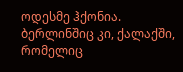ოდესმე ჰქონია. ბერლინშიც კი, ქალაქში, რომელიც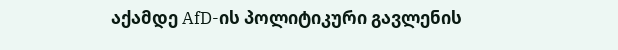აქამდე AfD-ის პოლიტიკური გავლენის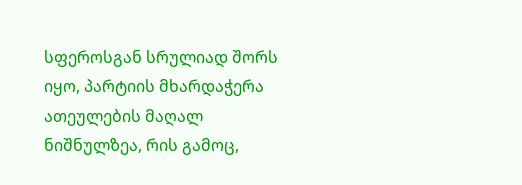სფეროსგან სრულიად შორს იყო, პარტიის მხარდაჭერა ათეულების მაღალ ნიშნულზეა, რის გამოც,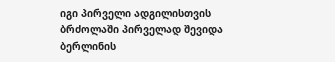იგი პირველი ადგილისთვის ბრძოლაში პირველად შევიდა ბერლინის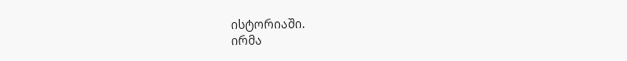ისტორიაში.
ირმა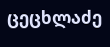ცეცხლაძე